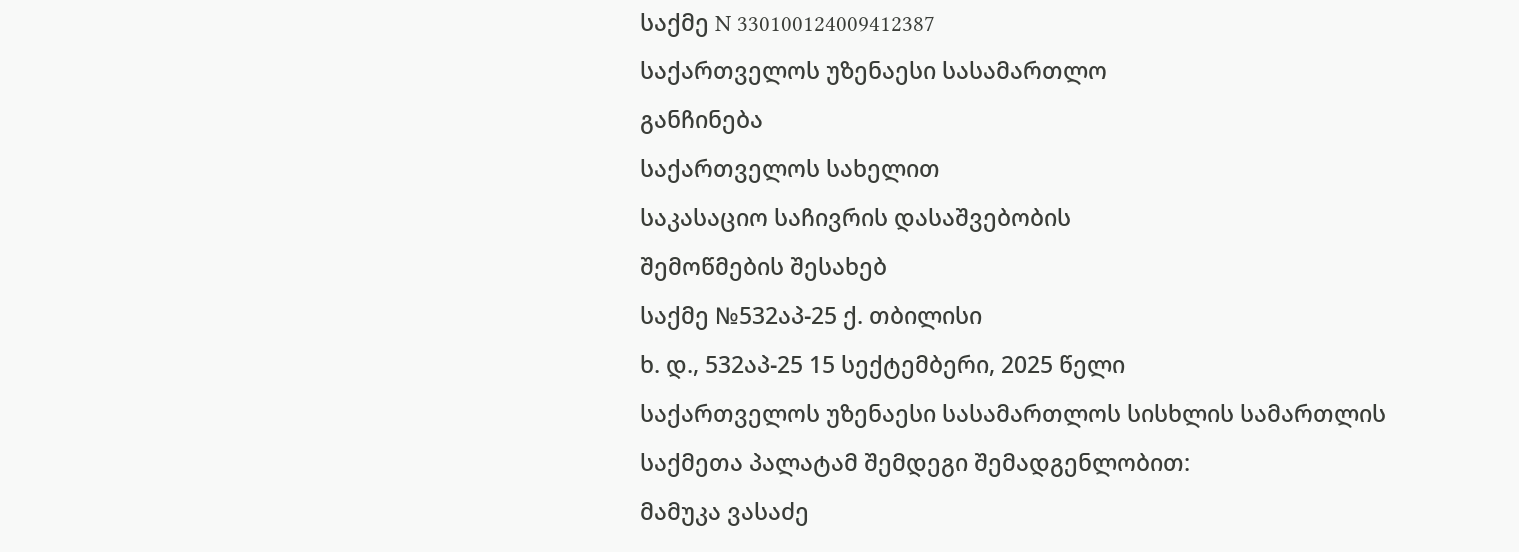საქმე N 330100124009412387
საქართველოს უზენაესი სასამართლო
განჩინება
საქართველოს სახელით
საკასაციო საჩივრის დასაშვებობის
შემოწმების შესახებ
საქმე №532აპ-25 ქ. თბილისი
ხ. დ., 532აპ-25 15 სექტემბერი, 2025 წელი
საქართველოს უზენაესი სასამართლოს სისხლის სამართლის საქმეთა პალატამ შემდეგი შემადგენლობით:
მამუკა ვასაძე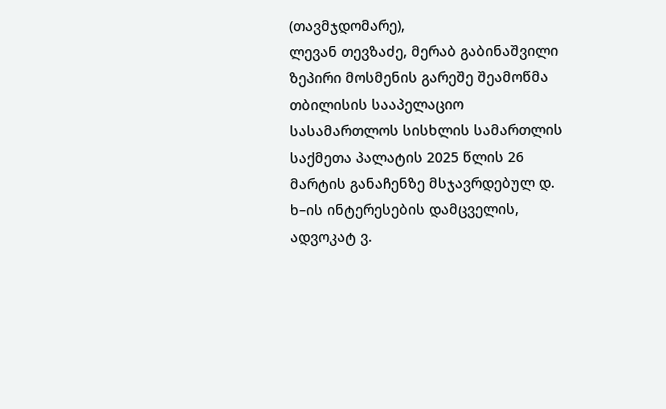(თავმჯდომარე),
ლევან თევზაძე, მერაბ გაბინაშვილი
ზეპირი მოსმენის გარეშე შეამოწმა თბილისის სააპელაციო სასამართლოს სისხლის სამართლის საქმეთა პალატის 2025 წლის 26 მარტის განაჩენზე მსჯავრდებულ დ. ხ–ის ინტერესების დამცველის, ადვოკატ ვ.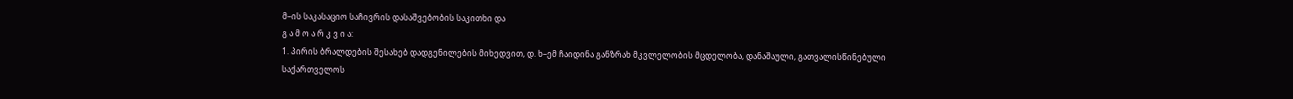მ–ის საკასაციო საჩივრის დასაშვებობის საკითხი და
გ ა მ ო ა რ კ ვ ი ა:
1. პირის ბრალდების შესახებ დადგენილების მიხედვით, დ. ხ–ემ ჩაიდინა განზრახ მკვლელობის მცდელობა, დანაშაული, გათვალისწინებული საქართველოს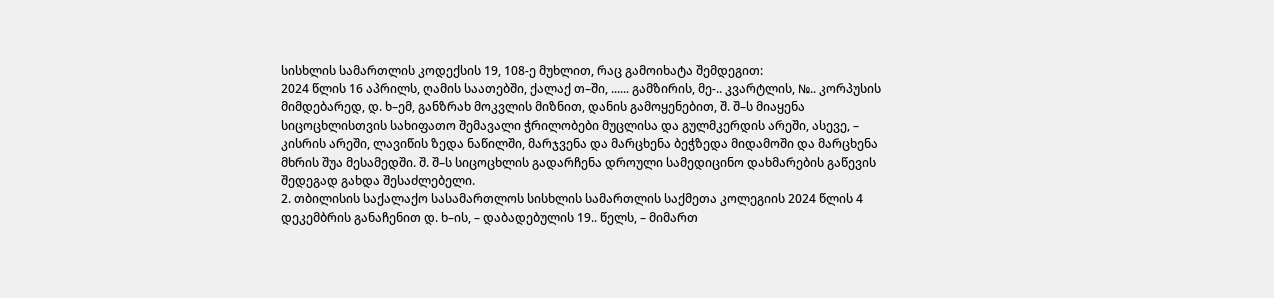სისხლის სამართლის კოდექსის 19, 108-ე მუხლით, რაც გამოიხატა შემდეგით:
2024 წლის 16 აპრილს, ღამის საათებში, ქალაქ თ–ში, ...... გამზირის, მე-.. კვარტლის, №.. კორპუსის მიმდებარედ, დ. ხ–ემ, განზრახ მოკვლის მიზნით, დანის გამოყენებით, შ. შ–ს მიაყენა სიცოცხლისთვის სახიფათო შემავალი ჭრილობები მუცლისა და გულმკერდის არეში, ასევე, – კისრის არეში, ლავიწის ზედა ნაწილში, მარჯვენა და მარცხენა ბეჭზედა მიდამოში და მარცხენა მხრის შუა მესამედში. შ. შ–ს სიცოცხლის გადარჩენა დროული სამედიცინო დახმარების გაწევის შედეგად გახდა შესაძლებელი.
2. თბილისის საქალაქო სასამართლოს სისხლის სამართლის საქმეთა კოლეგიის 2024 წლის 4 დეკემბრის განაჩენით დ. ხ–ის, – დაბადებულის 19.. წელს, – მიმართ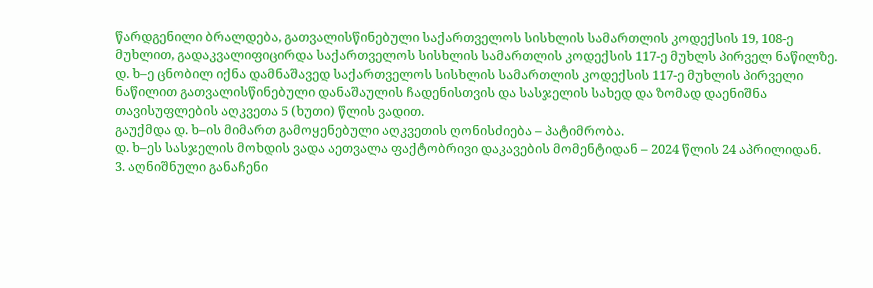წარდგენილი ბრალდება, გათვალისწინებული საქართველოს სისხლის სამართლის კოდექსის 19, 108-ე მუხლით, გადაკვალიფიცირდა საქართველოს სისხლის სამართლის კოდექსის 117-ე მუხლს პირველ ნაწილზე.
დ. ხ–ე ცნობილ იქნა დამნაშავედ საქართველოს სისხლის სამართლის კოდექსის 117-ე მუხლის პირველი ნაწილით გათვალისწინებული დანაშაულის ჩადენისთვის და სასჯელის სახედ და ზომად დაენიშნა თავისუფლების აღკვეთა 5 (ხუთი) წლის ვადით.
გაუქმდა დ. ხ–ის მიმართ გამოყენებული აღკვეთის ღონისძიება – პატიმრობა.
დ. ხ–ეს სასჯელის მოხდის ვადა აეთვალა ფაქტობრივი დაკავების მომენტიდან – 2024 წლის 24 აპრილიდან.
3. აღნიშნული განაჩენი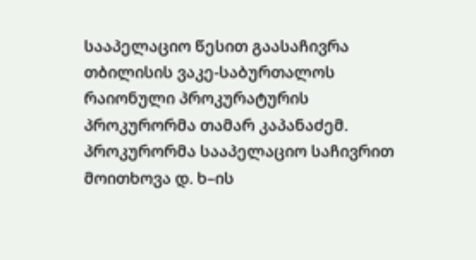სააპელაციო წესით გაასაჩივრა თბილისის ვაკე-საბურთალოს რაიონული პროკურატურის პროკურორმა თამარ კაპანაძემ. პროკურორმა სააპელაციო საჩივრით მოითხოვა დ. ხ–ის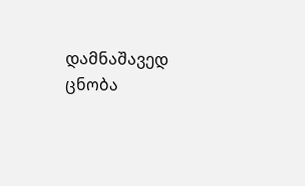დამნაშავედ ცნობა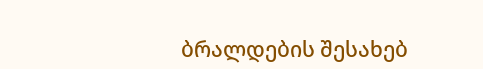ბრალდების შესახებ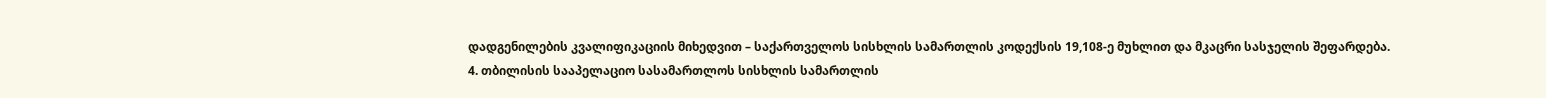დადგენილების კვალიფიკაციის მიხედვით – საქართველოს სისხლის სამართლის კოდექსის 19,108-ე მუხლით და მკაცრი სასჯელის შეფარდება.
4. თბილისის სააპელაციო სასამართლოს სისხლის სამართლის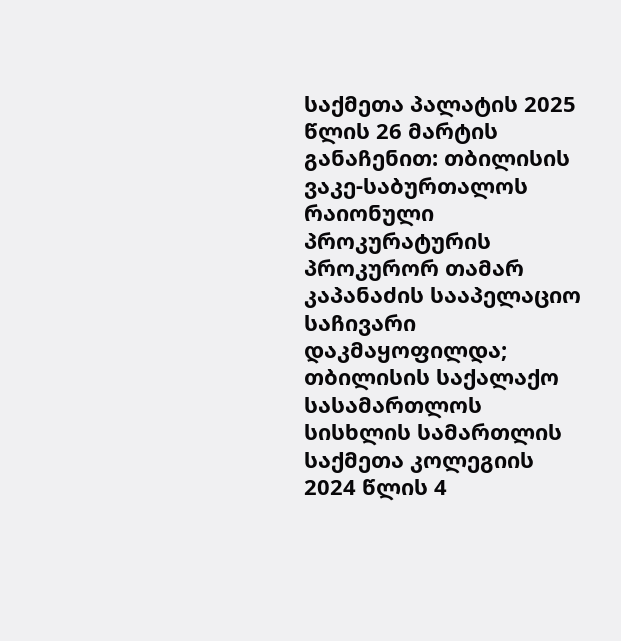საქმეთა პალატის 2025 წლის 26 მარტის განაჩენით: თბილისის ვაკე-საბურთალოს რაიონული პროკურატურის პროკურორ თამარ კაპანაძის სააპელაციო საჩივარი დაკმაყოფილდა; თბილისის საქალაქო სასამართლოს სისხლის სამართლის საქმეთა კოლეგიის 2024 წლის 4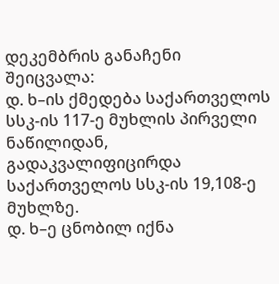დეკემბრის განაჩენი შეიცვალა:
დ. ხ–ის ქმედება საქართველოს სსკ-ის 117-ე მუხლის პირველი ნაწილიდან, გადაკვალიფიცირდა საქართველოს სსკ-ის 19,108-ე მუხლზე.
დ. ხ–ე ცნობილ იქნა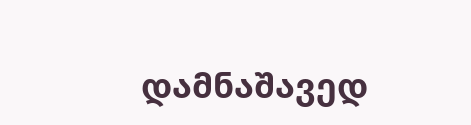დამნაშავედ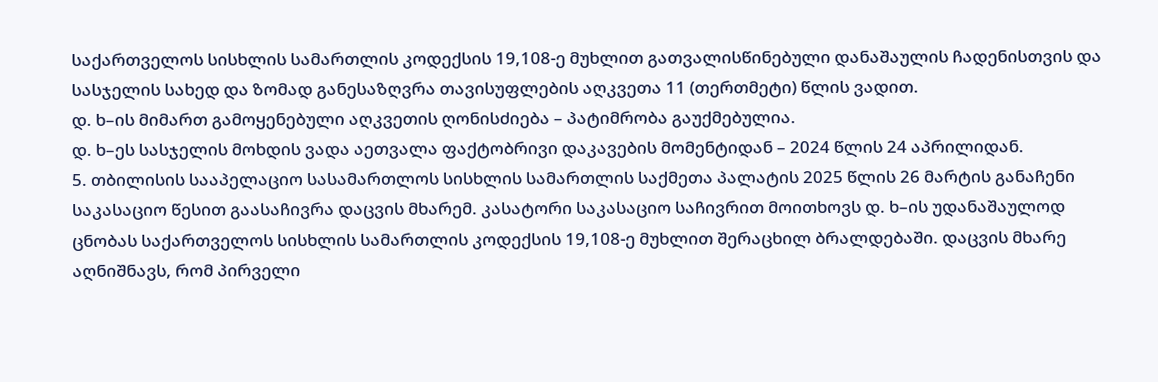საქართველოს სისხლის სამართლის კოდექსის 19,108-ე მუხლით გათვალისწინებული დანაშაულის ჩადენისთვის და სასჯელის სახედ და ზომად განესაზღვრა თავისუფლების აღკვეთა 11 (თერთმეტი) წლის ვადით.
დ. ხ–ის მიმართ გამოყენებული აღკვეთის ღონისძიება – პატიმრობა გაუქმებულია.
დ. ხ–ეს სასჯელის მოხდის ვადა აეთვალა ფაქტობრივი დაკავების მომენტიდან – 2024 წლის 24 აპრილიდან.
5. თბილისის სააპელაციო სასამართლოს სისხლის სამართლის საქმეთა პალატის 2025 წლის 26 მარტის განაჩენი საკასაციო წესით გაასაჩივრა დაცვის მხარემ. კასატორი საკასაციო საჩივრით მოითხოვს დ. ხ–ის უდანაშაულოდ ცნობას საქართველოს სისხლის სამართლის კოდექსის 19,108-ე მუხლით შერაცხილ ბრალდებაში. დაცვის მხარე აღნიშნავს, რომ პირველი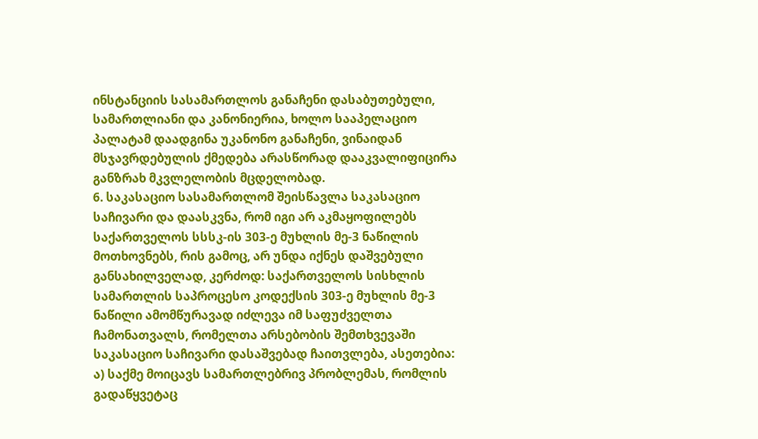ინსტანციის სასამართლოს განაჩენი დასაბუთებული, სამართლიანი და კანონიერია, ხოლო სააპელაციო პალატამ დაადგინა უკანონო განაჩენი, ვინაიდან მსჯავრდებულის ქმედება არასწორად დააკვალიფიცირა განზრახ მკვლელობის მცდელობად.
6. საკასაციო სასამართლომ შეისწავლა საკასაციო საჩივარი და დაასკვნა, რომ იგი არ აკმაყოფილებს საქართველოს სსსკ-ის 303-ე მუხლის მე-3 ნაწილის მოთხოვნებს, რის გამოც, არ უნდა იქნეს დაშვებული განსახილველად, კერძოდ: საქართველოს სისხლის სამართლის საპროცესო კოდექსის 303-ე მუხლის მე-3 ნაწილი ამომწურავად იძლევა იმ საფუძველთა ჩამონათვალს, რომელთა არსებობის შემთხვევაში საკასაციო საჩივარი დასაშვებად ჩაითვლება, ასეთებია:
ა) საქმე მოიცავს სამართლებრივ პრობლემას, რომლის გადაწყვეტაც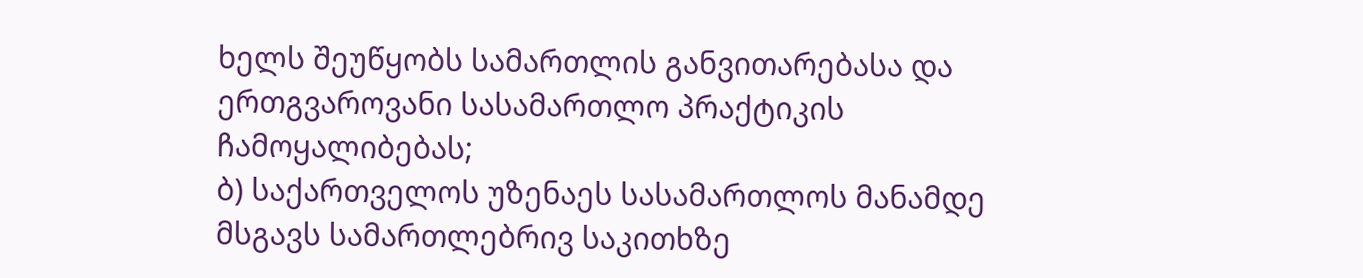ხელს შეუწყობს სამართლის განვითარებასა და ერთგვაროვანი სასამართლო პრაქტიკის ჩამოყალიბებას;
ბ) საქართველოს უზენაეს სასამართლოს მანამდე მსგავს სამართლებრივ საკითხზე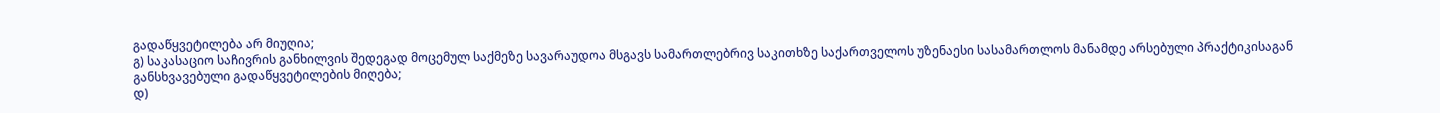გადაწყვეტილება არ მიუღია;
გ) საკასაციო საჩივრის განხილვის შედეგად მოცემულ საქმეზე სავარაუდოა მსგავს სამართლებრივ საკითხზე საქართველოს უზენაესი სასამართლოს მანამდე არსებული პრაქტიკისაგან განსხვავებული გადაწყვეტილების მიღება;
დ)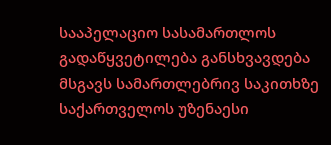სააპელაციო სასამართლოს გადაწყვეტილება განსხვავდება მსგავს სამართლებრივ საკითხზე საქართველოს უზენაესი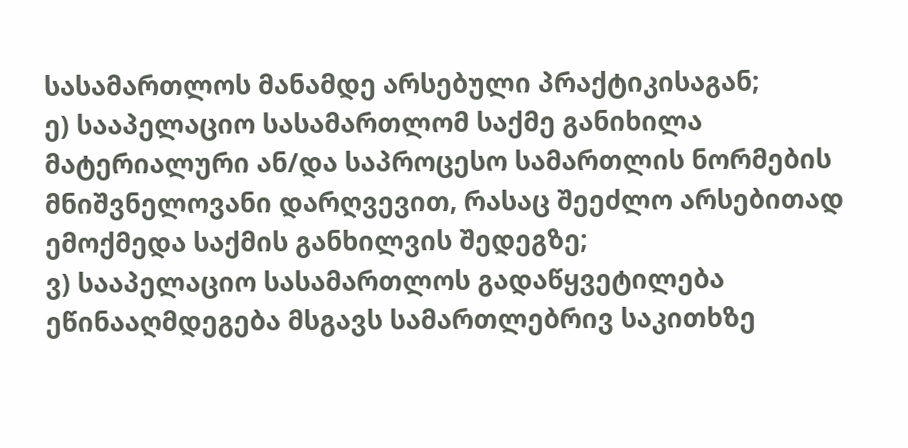სასამართლოს მანამდე არსებული პრაქტიკისაგან;
ე) სააპელაციო სასამართლომ საქმე განიხილა მატერიალური ან/და საპროცესო სამართლის ნორმების მნიშვნელოვანი დარღვევით, რასაც შეეძლო არსებითად ემოქმედა საქმის განხილვის შედეგზე;
ვ) სააპელაციო სასამართლოს გადაწყვეტილება ეწინააღმდეგება მსგავს სამართლებრივ საკითხზე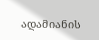ადამიანის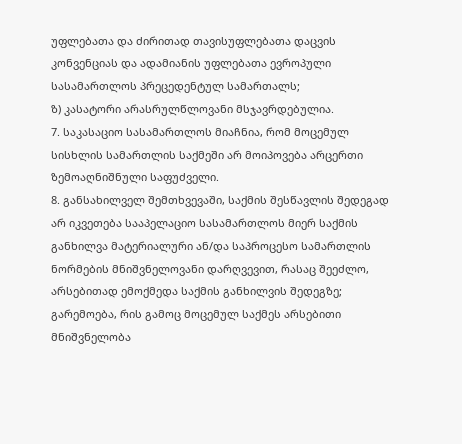უფლებათა და ძირითად თავისუფლებათა დაცვის კონვენციას და ადამიანის უფლებათა ევროპული სასამართლოს პრეცედენტულ სამართალს;
ზ) კასატორი არასრულწლოვანი მსჯავრდებულია.
7. საკასაციო სასამართლოს მიაჩნია, რომ მოცემულ სისხლის სამართლის საქმეში არ მოიპოვება არცერთი ზემოაღნიშნული საფუძველი.
8. განსახილველ შემთხვევაში, საქმის შესწავლის შედეგად არ იკვეთება სააპელაციო სასამართლოს მიერ საქმის განხილვა მატერიალური ან/და საპროცესო სამართლის ნორმების მნიშვნელოვანი დარღვევით, რასაც შეეძლო, არსებითად ემოქმედა საქმის განხილვის შედეგზე; გარემოება, რის გამოც მოცემულ საქმეს არსებითი მნიშვნელობა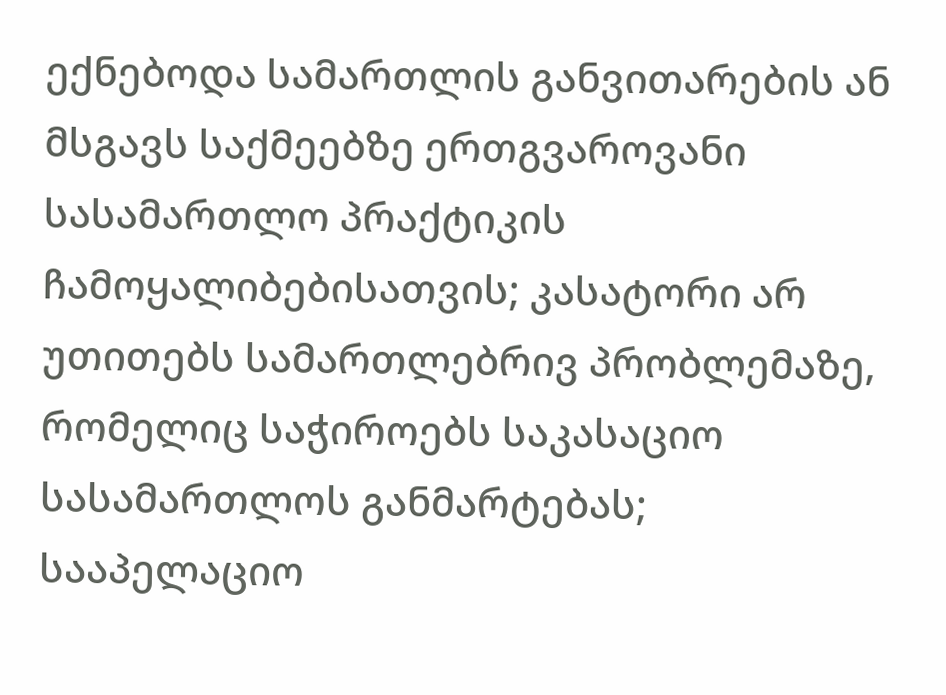ექნებოდა სამართლის განვითარების ან მსგავს საქმეებზე ერთგვაროვანი სასამართლო პრაქტიკის ჩამოყალიბებისათვის; კასატორი არ უთითებს სამართლებრივ პრობლემაზე, რომელიც საჭიროებს საკასაციო სასამართლოს განმარტებას; სააპელაციო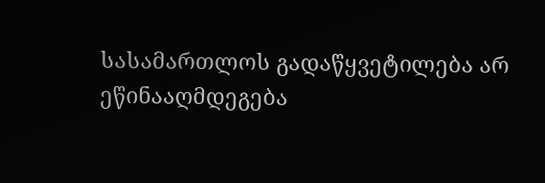სასამართლოს გადაწყვეტილება არ ეწინააღმდეგება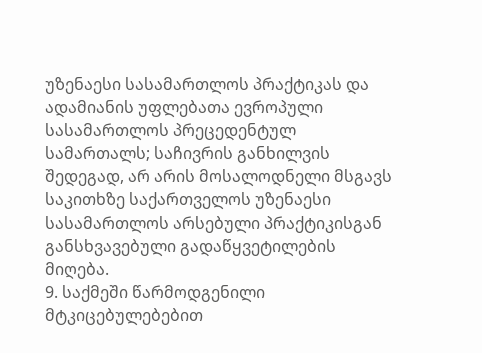უზენაესი სასამართლოს პრაქტიკას და ადამიანის უფლებათა ევროპული სასამართლოს პრეცედენტულ სამართალს; საჩივრის განხილვის შედეგად, არ არის მოსალოდნელი მსგავს საკითხზე საქართველოს უზენაესი სასამართლოს არსებული პრაქტიკისგან განსხვავებული გადაწყვეტილების მიღება.
9. საქმეში წარმოდგენილი მტკიცებულებებით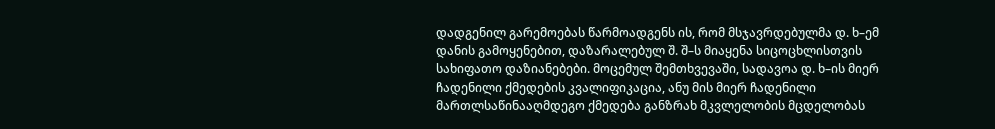დადგენილ გარემოებას წარმოადგენს ის, რომ მსჯავრდებულმა დ. ხ–ემ დანის გამოყენებით, დაზარალებულ შ. შ–ს მიაყენა სიცოცხლისთვის სახიფათო დაზიანებები. მოცემულ შემთხვევაში, სადავოა დ. ხ–ის მიერ ჩადენილი ქმედების კვალიფიკაცია, ანუ მის მიერ ჩადენილი მართლსაწინააღმდეგო ქმედება განზრახ მკვლელობის მცდელობას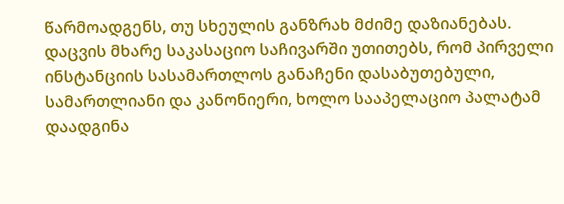წარმოადგენს, თუ სხეულის განზრახ მძიმე დაზიანებას. დაცვის მხარე საკასაციო საჩივარში უთითებს, რომ პირველი ინსტანციის სასამართლოს განაჩენი დასაბუთებული, სამართლიანი და კანონიერი, ხოლო სააპელაციო პალატამ დაადგინა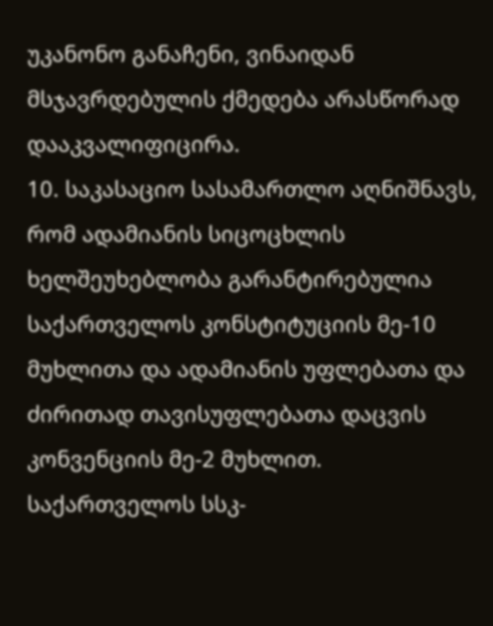უკანონო განაჩენი, ვინაიდან მსჯავრდებულის ქმედება არასწორად დააკვალიფიცირა.
10. საკასაციო სასამართლო აღნიშნავს, რომ ადამიანის სიცოცხლის ხელშეუხებლობა გარანტირებულია საქართველოს კონსტიტუციის მე-10 მუხლითა და ადამიანის უფლებათა და ძირითად თავისუფლებათა დაცვის კონვენციის მე-2 მუხლით. საქართველოს სსკ-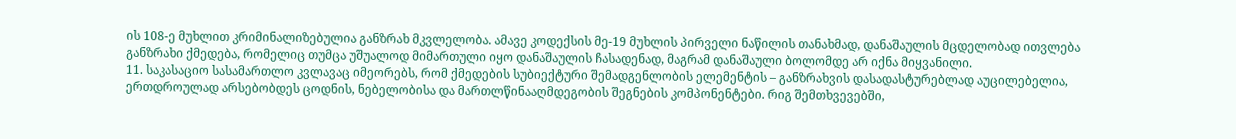ის 108-ე მუხლით კრიმინალიზებულია განზრახ მკვლელობა. ამავე კოდექსის მე-19 მუხლის პირველი ნაწილის თანახმად, დანაშაულის მცდელობად ითვლება განზრახი ქმედება, რომელიც თუმცა უშუალოდ მიმართული იყო დანაშაულის ჩასადენად, მაგრამ დანაშაული ბოლომდე არ იქნა მიყვანილი.
11. საკასაციო სასამართლო კვლავაც იმეორებს, რომ ქმედების სუბიექტური შემადგენლობის ელემენტის – განზრახვის დასადასტურებლად აუცილებელია, ერთდროულად არსებობდეს ცოდნის, ნებელობისა და მართლწინააღმდეგობის შეგნების კომპონენტები. რიგ შემთხვევებში,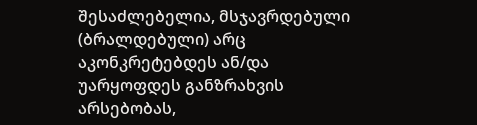შესაძლებელია, მსჯავრდებული (ბრალდებული) არც აკონკრეტებდეს ან/და უარყოფდეს განზრახვის არსებობას,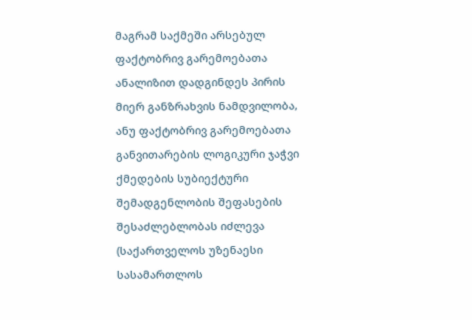მაგრამ საქმეში არსებულ ფაქტობრივ გარემოებათა ანალიზით დადგინდეს პირის მიერ განზრახვის ნამდვილობა, ანუ ფაქტობრივ გარემოებათა განვითარების ლოგიკური ჯაჭვი ქმედების სუბიექტური შემადგენლობის შეფასების შესაძლებლობას იძლევა (საქართველოს უზენაესი სასამართლოს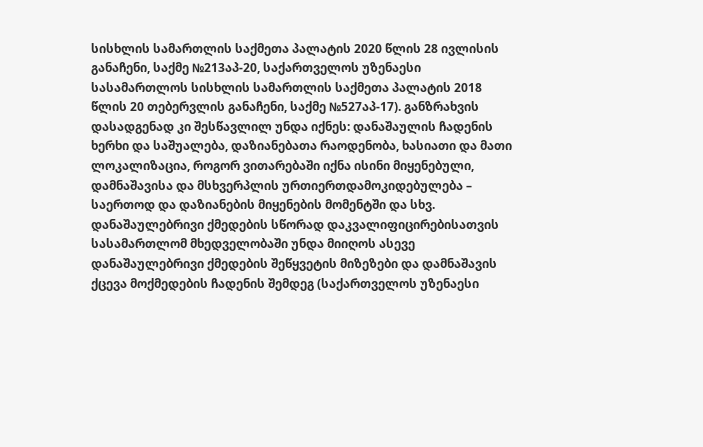სისხლის სამართლის საქმეთა პალატის 2020 წლის 28 ივლისის განაჩენი, საქმე №213აპ-20, საქართველოს უზენაესი სასამართლოს სისხლის სამართლის საქმეთა პალატის 2018 წლის 20 თებერვლის განაჩენი, საქმე №527აპ-17). განზრახვის დასადგენად კი შესწავლილ უნდა იქნეს: დანაშაულის ჩადენის ხერხი და საშუალება, დაზიანებათა რაოდენობა, ხასიათი და მათი ლოკალიზაცია, როგორ ვითარებაში იქნა ისინი მიყენებული, დამნაშავისა და მსხვერპლის ურთიერთდამოკიდებულება – საერთოდ და დაზიანების მიყენების მომენტში და სხვ. დანაშაულებრივი ქმედების სწორად დაკვალიფიცირებისათვის სასამართლომ მხედველობაში უნდა მიიღოს ასევე დანაშაულებრივი ქმედების შეწყვეტის მიზეზები და დამნაშავის ქცევა მოქმედების ჩადენის შემდეგ (საქართველოს უზენაესი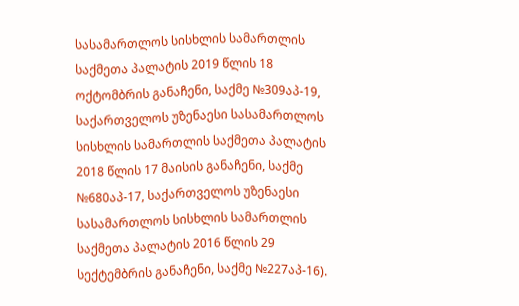სასამართლოს სისხლის სამართლის საქმეთა პალატის 2019 წლის 18 ოქტომბრის განაჩენი, საქმე №309აპ-19, საქართველოს უზენაესი სასამართლოს სისხლის სამართლის საქმეთა პალატის 2018 წლის 17 მაისის განაჩენი, საქმე №680აპ-17, საქართველოს უზენაესი სასამართლოს სისხლის სამართლის საქმეთა პალატის 2016 წლის 29 სექტემბრის განაჩენი, საქმე №227აპ-16).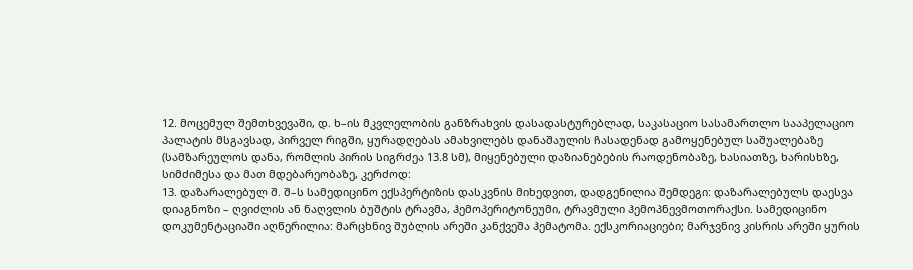12. მოცემულ შემთხვევაში, დ. ხ–ის მკვლელობის განზრახვის დასადასტურებლად, საკასაციო სასამართლო სააპელაციო პალატის მსგავსად, პირველ რიგში, ყურადღებას ამახვილებს დანაშაულის ჩასადენად გამოყენებულ საშუალებაზე (სამზარეულოს დანა, რომლის პირის სიგრძეა 13.8 სმ), მიყენებული დაზიანებების რაოდენობაზე, ხასიათზე, ხარისხზე, სიმძიმესა და მათ მდებარეობაზე, კერძოდ:
13. დაზარალებულ შ. შ–ს სამედიცინო ექსპერტიზის დასკვნის მიხედვით, დადგენილია შემდეგი: დაზარალებულს დაესვა დიაგნოზი – ღვიძლის ან ნაღვლის ბუშტის ტრავმა, ჰემოპერიტონეუმი, ტრავმული ჰემოპნევმოთორაქსი. სამედიცინო დოკუმენტაციაში აღწერილია: მარცხნივ შუბლის არეში კანქვეშა ჰემატომა. ექსკორიაციები; მარჯვნივ კისრის არეში ყურის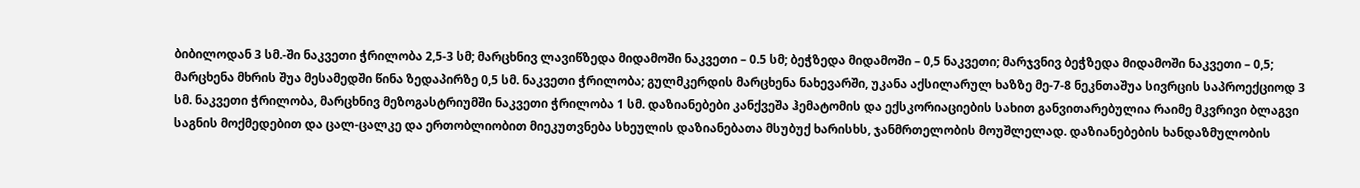ბიბილოდან 3 სმ.-ში ნაკვეთი ჭრილობა 2,5-3 სმ; მარცხნივ ლავიწზედა მიდამოში ნაკვეთი – 0.5 სმ; ბეჭზედა მიდამოში – 0,5 ნაკვეთი; მარჯვნივ ბეჭზედა მიდამოში ნაკვეთი – 0,5; მარცხენა მხრის შუა მესამედში წინა ზედაპირზე 0,5 სმ. ნაკვეთი ჭრილობა; გულმკერდის მარცხენა ნახევარში, უკანა აქსილარულ ხაზზე მე-7-8 ნეკნთაშუა სივრცის საპროექციოდ 3 სმ. ნაკვეთი ჭრილობა, მარცხნივ მეზოგასტრიუმში ნაკვეთი ჭრილობა 1 სმ. დაზიანებები კანქვეშა ჰემატომის და ექსკორიაციების სახით განვითარებულია რაიმე მკვრივი ბლაგვი საგნის მოქმედებით და ცალ-ცალკე და ერთობლიობით მიეკუთვნება სხეულის დაზიანებათა მსუბუქ ხარისხს, ჯანმრთელობის მოუშლელად. დაზიანებების ხანდაზმულობის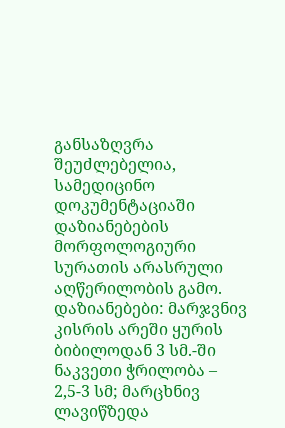განსაზღვრა შეუძლებელია, სამედიცინო დოკუმენტაციაში დაზიანებების მორფოლოგიური სურათის არასრული აღწერილობის გამო. დაზიანებები: მარჯვნივ კისრის არეში ყურის ბიბილოდან 3 სმ.-ში ნაკვეთი ჭრილობა – 2,5-3 სმ; მარცხნივ ლავიწზედა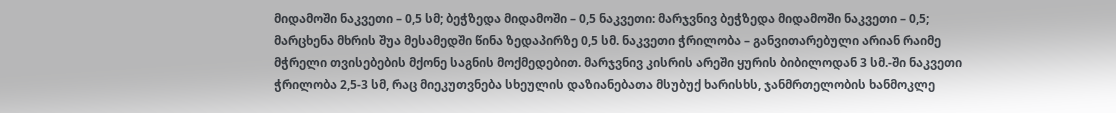მიდამოში ნაკვეთი – 0,5 სმ; ბეჭზედა მიდამოში – 0,5 ნაკვეთი: მარჯვნივ ბეჭზედა მიდამოში ნაკვეთი – 0,5; მარცხენა მხრის შუა მესამედში წინა ზედაპირზე 0,5 სმ. ნაკვეთი ჭრილობა – განვითარებული არიან რაიმე მჭრელი თვისებების მქონე საგნის მოქმედებით. მარჯვნივ კისრის არეში ყურის ბიბილოდან 3 სმ.-ში ნაკვეთი ჭრილობა 2,5-3 სმ, რაც მიეკუთვნება სხეულის დაზიანებათა მსუბუქ ხარისხს, ჯანმრთელობის ხანმოკლე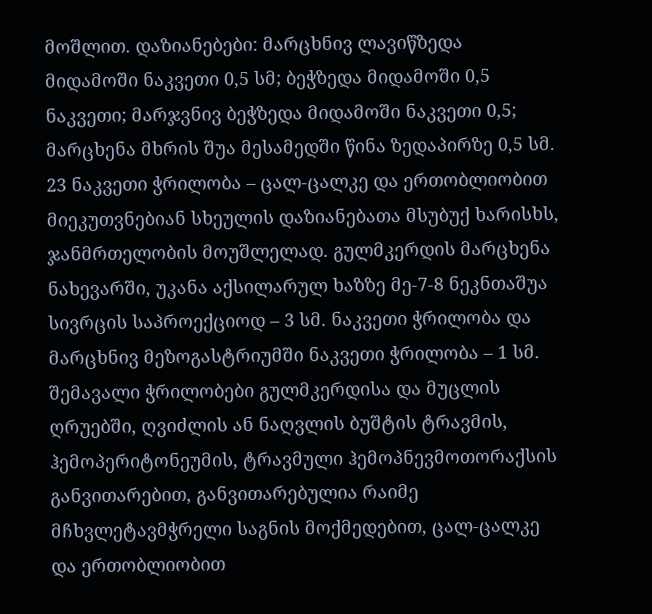მოშლით. დაზიანებები: მარცხნივ ლავიწზედა მიდამოში ნაკვეთი 0,5 სმ; ბეჭზედა მიდამოში 0,5 ნაკვეთი; მარჯვნივ ბეჭზედა მიდამოში ნაკვეთი 0,5; მარცხენა მხრის შუა მესამედში წინა ზედაპირზე 0,5 სმ. 23 ნაკვეთი ჭრილობა – ცალ-ცალკე და ერთობლიობით მიეკუთვნებიან სხეულის დაზიანებათა მსუბუქ ხარისხს, ჯანმრთელობის მოუშლელად. გულმკერდის მარცხენა ნახევარში, უკანა აქსილარულ ხაზზე მე-7-8 ნეკნთაშუა სივრცის საპროექციოდ – 3 სმ. ნაკვეთი ჭრილობა და მარცხნივ მეზოგასტრიუმში ნაკვეთი ჭრილობა – 1 სმ. შემავალი ჭრილობები გულმკერდისა და მუცლის ღრუებში, ღვიძლის ან ნაღვლის ბუშტის ტრავმის, ჰემოპერიტონეუმის, ტრავმული ჰემოპნევმოთორაქსის განვითარებით, განვითარებულია რაიმე მჩხვლეტავმჭრელი საგნის მოქმედებით, ცალ-ცალკე და ერთობლიობით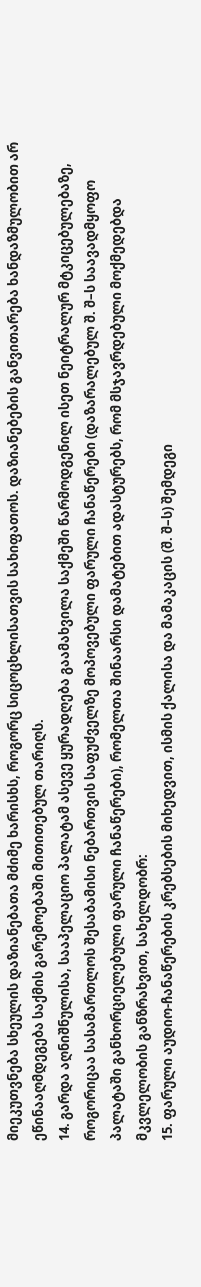მიეკუთვნება სხეულის დაზიანებათა მძიმე ხარისხს, როგორც სიცოცხლისათვის სახიფათოს. დაზიანებების განვითარება ხანდაზმულობით არ ეწინააღმდეგება საქმის გარემოებაში მითითებულ თარიღს.
14. გარდა აღნიშნულისა, სააპელაციო პალატამ ასევე ყურადღება გაამახვილა საქმეში წარმოდგენილ ისეთ ნეიტრალურ მტკიცებულებაზე, როგორიცაა სასამართლოს შესაბამისი ნებართვის საფუძველზე მოპოვებული ფარული ჩანაწერები (დაზარალებულ შ. შ–ს საავადმყოფო პალატაში განხორციელებული ფარული ჩანაწერები), რომელთა შინაარსი დამატებით ადასტურებს, რომ მსჯავრდებული მოქმედებდა მკვლელობის განზრახვით, სახელდობრ:
15. ფარული აუდიო-ჩანაწერების კრებსების მიხედვით, ისმის ქალისა და მამაკაცის (შ. შ–ს) შემდეგი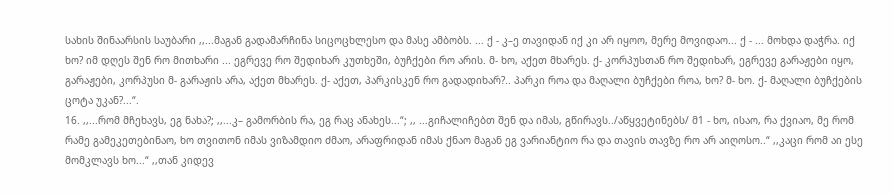სახის შინაარსის საუბარი ,,...მაგან გადამარჩინა სიცოცხლესო და მასე ამბობს. ... ქ - კ–ე თავიდან იქ კი არ იყოო, მერე მოვიდაო... ქ - ... მოხდა დაჭრა. იქ ხო? იმ დღეს შენ რო მითხარი ... ეგრევე რო შედიხარ კუთხეში, ბუჩქები რო არის. მ- ხო, აქეთ მხარეს. ქ- კორპუსთან რო შედიხარ, ეგრევე გარაჟები იყო, გარაჟები, კორპუსი მ- გარაჟის არა, აქეთ მხარეს. ქ- აქეთ, პარკისკენ რო გადადიხარ?.. პარკი როა და მაღალი ბუჩქები როა, ხო? მ- ხო. ქ- მაღალი ბუჩქების ცოტა უკან?...“.
16. ,,...რომ მჩეხავს, ეგ ნახა?; ,,...კ– გამორბის რა, ეგ რაც ანახეს...“; ,, ...გიჩალიჩებთ შენ და იმას, გწირავს../აწყვეტინებს/ მ1 - ხო, ისაო, რა ქვიაო, მე რომ რამე გამეკეთებინაო, ხო თვითონ იმას ვიზამდიო ძმაო, არაფრიდან იმას ქნაო მაგან ეგ ვარიანტიო რა და თავის თავზე რო არ აიღოსო..“ ,,კაცი რომ აი ესე მომკლავს ხო...“ ,,თან კიდევ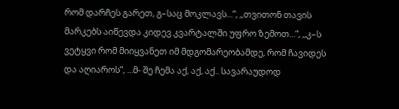რომ დარჩეს გარეთ, გ–საც მოკლავს...“, ,,თვითონ თავის მარკებს აიწევდა კიდევ კვარტალში უფრო ზემოთ...“, ,,კ–ს ვეტყვი რომ მიიყვანეთ იმ მდგომარეობამდე, რომ ჩავიდეს და აღიაროს“, ...მ- შე ჩემა აქ, აქ, აქ.. სავარაუდოდ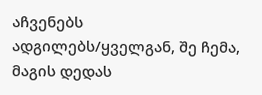აჩვენებს ადგილებს/ყველგან, შე ჩემა, მაგის დედას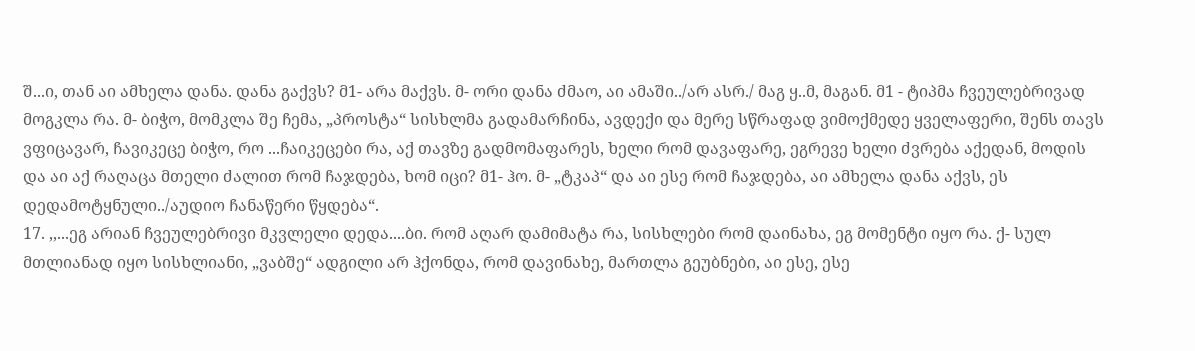შ...ი, თან აი ამხელა დანა. დანა გაქვს? მ1- არა მაქვს. მ- ორი დანა ძმაო, აი ამაში../არ ასრ./ მაგ ყ..მ, მაგან. მ1 - ტიპმა ჩვეულებრივად მოგკლა რა. მ- ბიჭო, მომკლა შე ჩემა, „პროსტა“ სისხლმა გადამარჩინა, ავდექი და მერე სწრაფად ვიმოქმედე ყველაფერი, შენს თავს ვფიცავარ, ჩავიკეცე ბიჭო, რო ...ჩაიკეცები რა, აქ თავზე გადმომაფარეს, ხელი რომ დავაფარე, ეგრევე ხელი ძვრება აქედან, მოდის და აი აქ რაღაცა მთელი ძალით რომ ჩაჯდება, ხომ იცი? მ1- ჰო. მ- „ტკაპ“ და აი ესე რომ ჩაჯდება, აი ამხელა დანა აქვს, ეს დედამოტყნული../აუდიო ჩანაწერი წყდება“.
17. ,,...ეგ არიან ჩვეულებრივი მკვლელი დედა....ბი. რომ აღარ დამიმატა რა, სისხლები რომ დაინახა, ეგ მომენტი იყო რა. ქ- სულ მთლიანად იყო სისხლიანი, „ვაბშე“ ადგილი არ ჰქონდა, რომ დავინახე, მართლა გეუბნები, აი ესე, ესე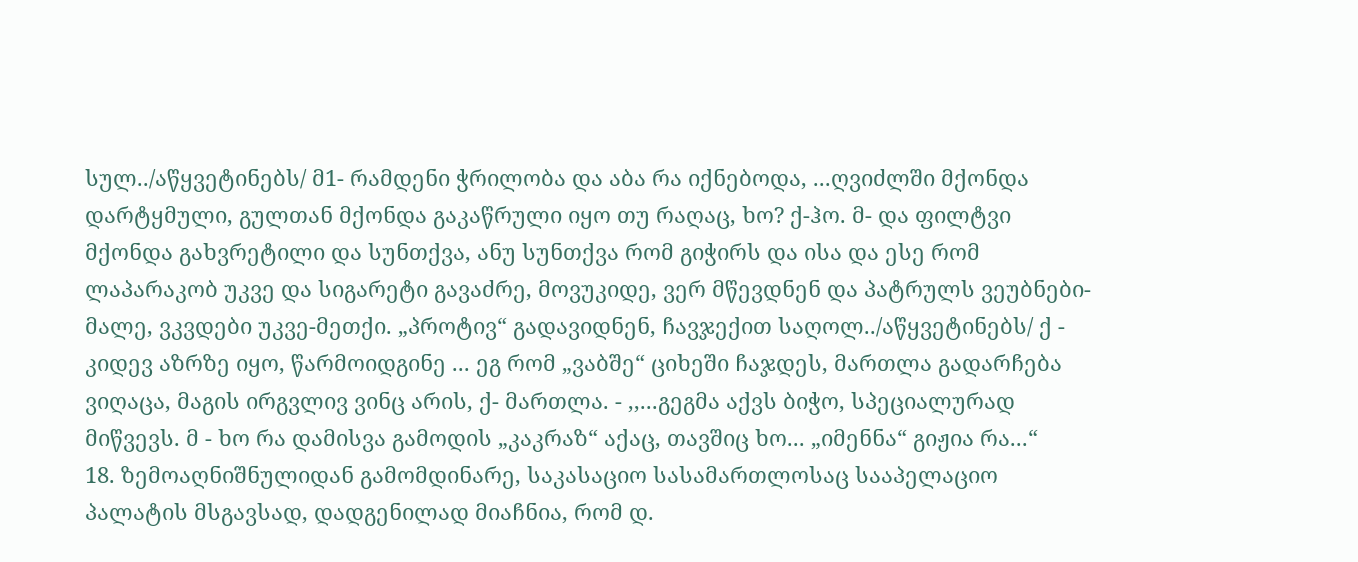სულ../აწყვეტინებს/ მ1- რამდენი ჭრილობა და აბა რა იქნებოდა, ...ღვიძლში მქონდა დარტყმული, გულთან მქონდა გაკაწრული იყო თუ რაღაც, ხო? ქ-ჰო. მ- და ფილტვი მქონდა გახვრეტილი და სუნთქვა, ანუ სუნთქვა რომ გიჭირს და ისა და ესე რომ ლაპარაკობ უკვე და სიგარეტი გავაძრე, მოვუკიდე, ვერ მწევდნენ და პატრულს ვეუბნები-მალე, ვკვდები უკვე-მეთქი. „პროტივ“ გადავიდნენ, ჩავჯექით საღოლ../აწყვეტინებს/ ქ - კიდევ აზრზე იყო, წარმოიდგინე ... ეგ რომ „ვაბშე“ ციხეში ჩაჯდეს, მართლა გადარჩება ვიღაცა, მაგის ირგვლივ ვინც არის, ქ- მართლა. - ,,...გეგმა აქვს ბიჭო, სპეციალურად მიწვევს. მ - ხო რა დამისვა გამოდის „კაკრაზ“ აქაც, თავშიც ხო... „იმენნა“ გიჟია რა...“
18. ზემოაღნიშნულიდან გამომდინარე, საკასაციო სასამართლოსაც სააპელაციო პალატის მსგავსად, დადგენილად მიაჩნია, რომ დ.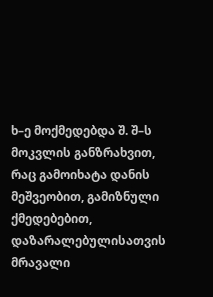ხ–ე მოქმედებდა შ. შ–ს მოკვლის განზრახვით, რაც გამოიხატა დანის მეშვეობით, გამიზნული ქმედებებით, დაზარალებულისათვის მრავალი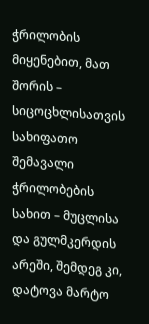ჭრილობის მიყენებით, მათ შორის – სიცოცხლისათვის სახიფათო შემავალი ჭრილობების სახით – მუცლისა და გულმკერდის არეში, შემდეგ კი, დატოვა მარტო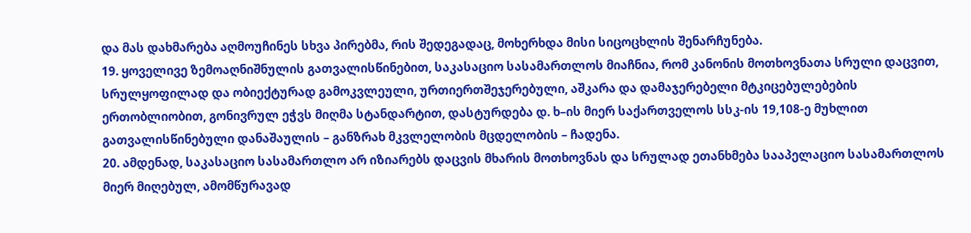და მას დახმარება აღმოუჩინეს სხვა პირებმა, რის შედეგადაც, მოხერხდა მისი სიცოცხლის შენარჩუნება.
19. ყოველივე ზემოაღნიშნულის გათვალისწინებით, საკასაციო სასამართლოს მიაჩნია, რომ კანონის მოთხოვნათა სრული დაცვით, სრულყოფილად და ობიექტურად გამოკვლეული, ურთიერთშეჯერებული, აშკარა და დამაჯერებელი მტკიცებულებების ერთობლიობით, გონივრულ ეჭვს მიღმა სტანდარტით, დასტურდება დ. ხ–ის მიერ საქართველოს სსკ-ის 19,108-ე მუხლით გათვალისწინებული დანაშაულის – განზრახ მკვლელობის მცდელობის – ჩადენა.
20. ამდენად, საკასაციო სასამართლო არ იზიარებს დაცვის მხარის მოთხოვნას და სრულად ეთანხმება სააპელაციო სასამართლოს მიერ მიღებულ, ამომწურავად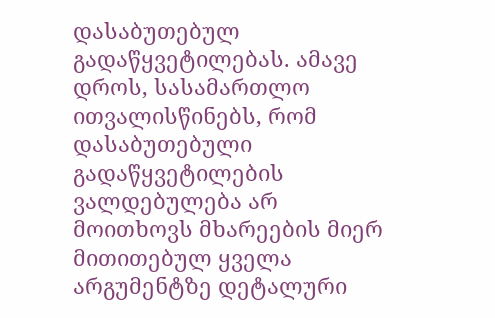დასაბუთებულ გადაწყვეტილებას. ამავე დროს, სასამართლო ითვალისწინებს, რომ დასაბუთებული გადაწყვეტილების ვალდებულება არ მოითხოვს მხარეების მიერ მითითებულ ყველა არგუმენტზე დეტალური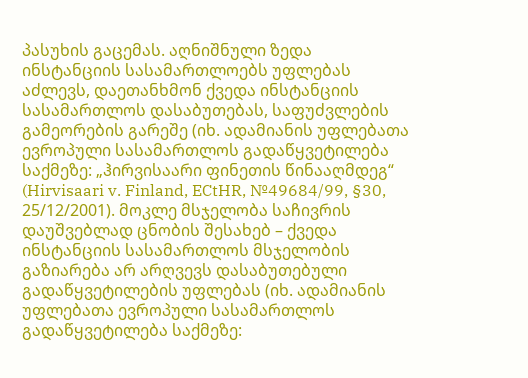პასუხის გაცემას. აღნიშნული ზედა ინსტანციის სასამართლოებს უფლებას აძლევს, დაეთანხმონ ქვედა ინსტანციის სასამართლოს დასაბუთებას, საფუძვლების გამეორების გარეშე (იხ. ადამიანის უფლებათა ევროპული სასამართლოს გადაწყვეტილება საქმეზე: „ჰირვისაარი ფინეთის წინააღმდეგ“ (Hirvisaari v. Finland, ECtHR, №49684/99, §30, 25/12/2001). მოკლე მსჯელობა საჩივრის დაუშვებლად ცნობის შესახებ – ქვედა ინსტანციის სასამართლოს მსჯელობის გაზიარება არ არღვევს დასაბუთებული გადაწყვეტილების უფლებას (იხ. ადამიანის უფლებათა ევროპული სასამართლოს გადაწყვეტილება საქმეზე: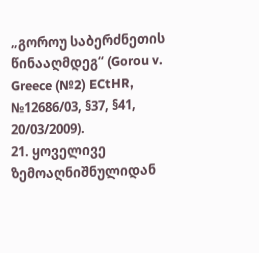„გოროუ საბერძნეთის წინააღმდეგ“ (Gorou v. Greece (№2) ECtHR, №12686/03, §37, §41, 20/03/2009).
21. ყოველივე ზემოაღნიშნულიდან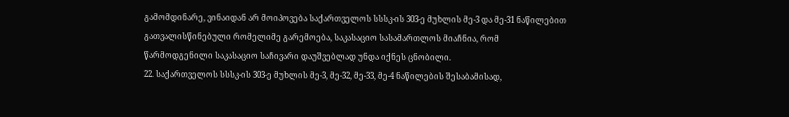გამომდინარე, ვინაიდან არ მოიპოვება საქართველოს სსსკ-ის 303-ე მუხლის მე-3 და მე-31 ნაწილებით გათვალისწინებული რომელიმე გარემოება, საკასაციო სასამართლოს მიაჩნია, რომ წარმოდგენილი საკასაციო საჩივარი დაუშვებლად უნდა იქნეს ცნობილი.
22. საქართველოს სსსკ-ის 303-ე მუხლის მე-3, მე-32, მე-33, მე-4 ნაწილების შესაბამისად,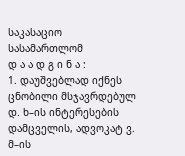საკასაციო სასამართლომ
დ ა ა დ გ ი ნ ა :
1. დაუშვებლად იქნეს ცნობილი მსჯავრდებულ დ. ხ–ის ინტერესების დამცველის, ადვოკატ ვ. მ–ის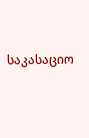საკასაციო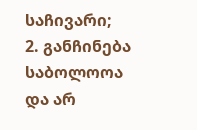საჩივარი;
2. განჩინება საბოლოოა და არ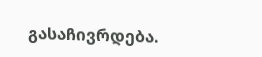გასაჩივრდება.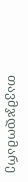თავმჯდომარე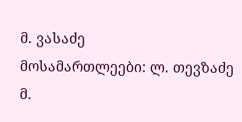მ. ვასაძე
მოსამართლეები: ლ. თევზაძე
მ.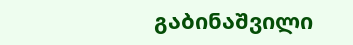გაბინაშვილი